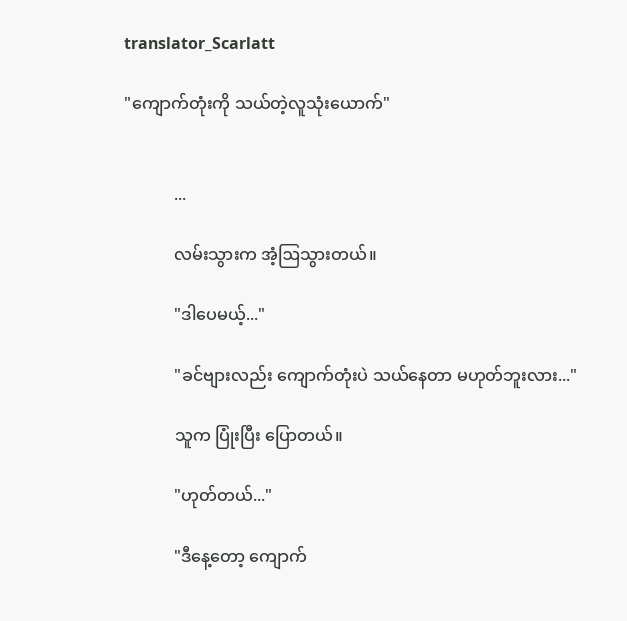translator_Scarlatt

"ကျောက်တုံးကို သယ်တဲ့လူသုံးယောက်"


            ...

            လမ်းသွားက အံ့ဩသွားတယ်။

            "ဒါပေမယ့်..."

            "ခင်ဗျားလည်း ကျောက်တုံးပဲ သယ်နေတာ မဟုတ်ဘူးလား..."

            သူက ပြုံးပြီး ပြောတယ်။

            "ဟုတ်တယ်..."

            "ဒီနေ့တော့ ကျောက်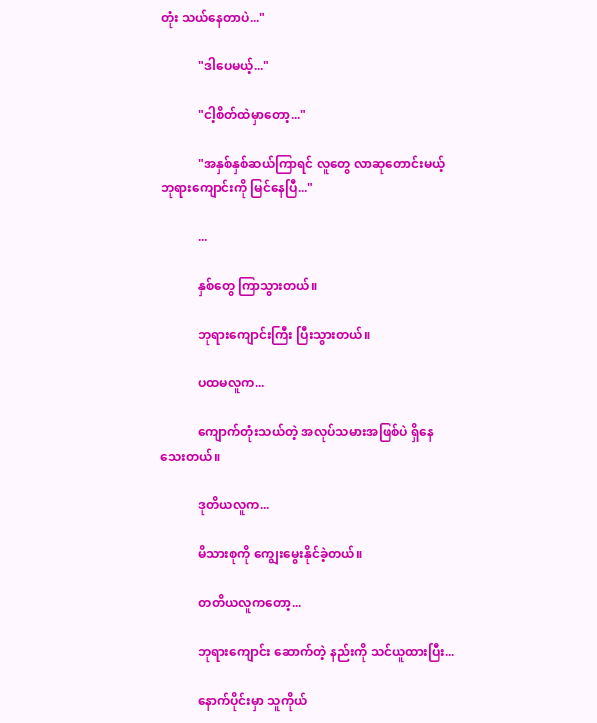တုံး သယ်နေတာပဲ..."

            "ဒါပေမယ့်..."

            "ငါ့စိတ်ထဲမှာတော့..."

            "အနှစ်နှစ်ဆယ်ကြာရင် လူတွေ လာဆုတောင်းမယ့် ဘုရားကျောင်းကို မြင်နေပြီ..."

            ...

            နှစ်တွေ ကြာသွားတယ်။

            ဘုရားကျောင်းကြီး ပြီးသွားတယ်။

            ပထမလူက...

            ကျောက်တုံးသယ်တဲ့ အလုပ်သမားအဖြစ်ပဲ ရှိနေသေးတယ်။

            ဒုတိယလူက...

            မိသားစုကို ကျွေးမွေးနိုင်ခဲ့တယ်။

            တတိယလူကတော့...

            ဘုရားကျောင်း ဆောက်တဲ့ နည်းကို သင်ယူထားပြီး...

            နောက်ပိုင်းမှာ သူကိုယ်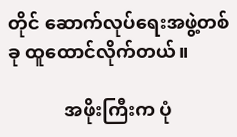တိုင် ဆောက်လုပ်ရေးအဖွဲ့တစ်ခု ထူထောင်လိုက်တယ်။

            အဖိုးကြီးက ပုံ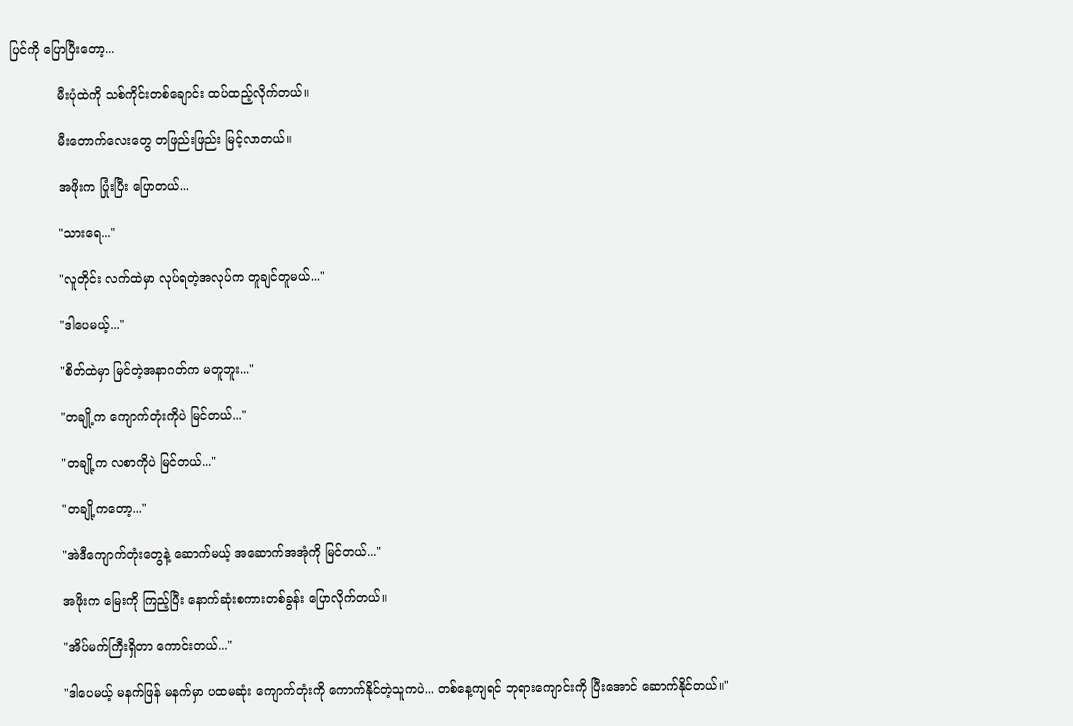ပြင်ကို ပြောပြီးတော့...

            မီးပုံထဲကို သစ်ကိုင်းတစ်ချောင်း ထပ်ထည့်လိုက်တယ်။

            မီးတောက်လေးတွေ တဖြည်းဖြည်း မြင့်လာတယ်။

            အဖိုးက ပြုံးပြီး ပြောတယ်...

            "သားရေ..."

            "လူတိုင်း လက်ထဲမှာ လုပ်ရတဲ့အလုပ်က တူချင်တူမယ်..."

            "ဒါပေမယ့်..."

            "စိတ်ထဲမှာ မြင်တဲ့အနာဂတ်က မတူဘူး..."

            "တချို့က ကျောက်တုံးကိုပဲ မြင်တယ်..."

            "တချို့က လစာကိုပဲ မြင်တယ်..."

            "တချို့ကတော့..."

            "အဲဒီကျောက်တုံးတွေနဲ့ ဆောက်မယ့် အဆောက်အအုံကို မြင်တယ်..."

            အဖိုးက မြေးကို ကြည့်ပြီး နောက်ဆုံးစကားတစ်ခွန်း ပြောလိုက်တယ်။

            "အိပ်မက်ကြီးရှိတာ ကောင်းတယ်..."

            "ဒါပေမယ့် မနက်ဖြန် မနက်မှာ ပထမဆုံး ကျောက်တုံးကို ကောက်နိုင်တဲ့သူကပဲ... တစ်နေ့ကျရင် ဘုရားကျောင်းကို ပြီးအောင် ဆောက်နိုင်တယ်။"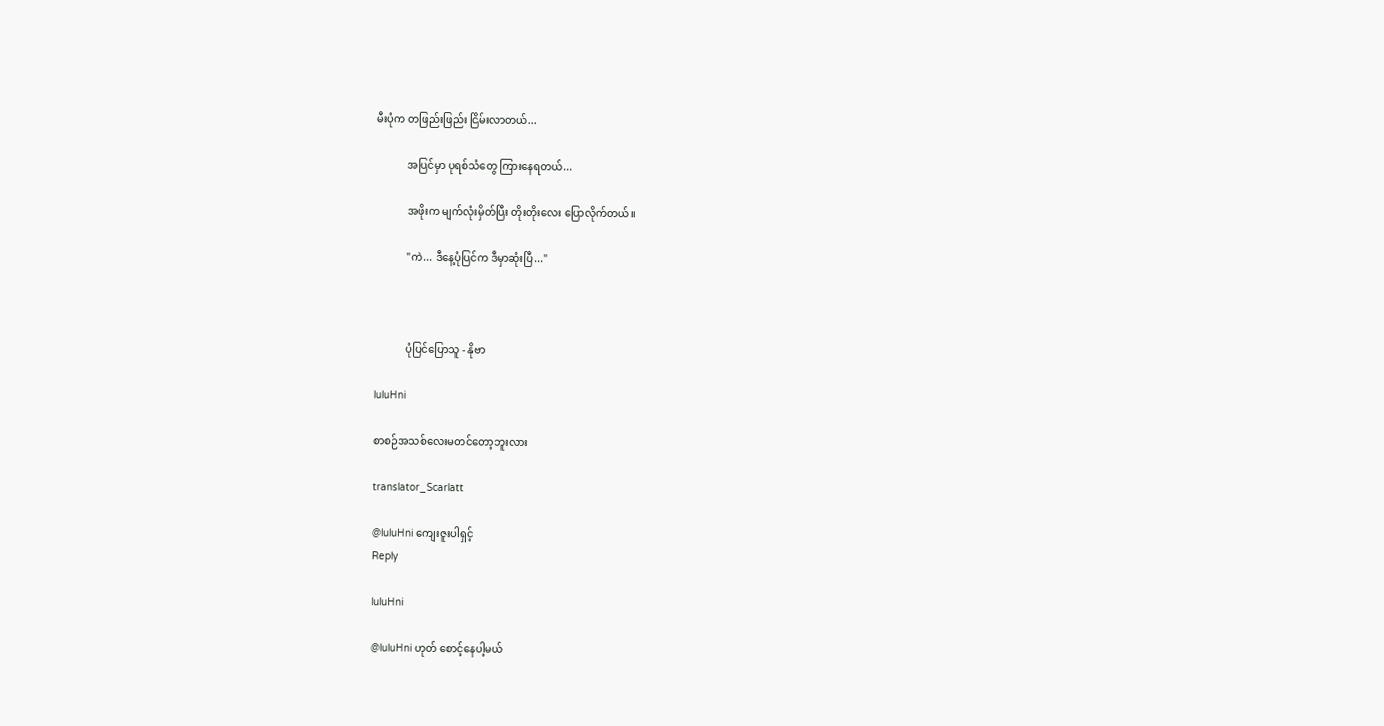မီးပုံက တဖြည်းဖြည်း ငြိမ်းလာတယ်...

            အပြင်မှာ ပုရစ်သံတွေ ကြားနေရတယ်...

            အဖိုးက မျက်လုံးမှိတ်ပြီး တိုးတိုးလေး ပြောလိုက်တယ်။

            "ကဲ... ဒီနေ့ပုံပြင်က ဒီမှာဆုံးပြီ..."



            ပုံပြင်ပြောသူ - နိုဗာ

luluHni

စာစဉ်အသစ်လေးမတင်တော့ဘူးလား

translator_Scarlatt

@luluHni ကျေးဇူးပါရှင့်
Reply

luluHni

@luluHni ဟုတ် စောင့်နေပါ့မယ်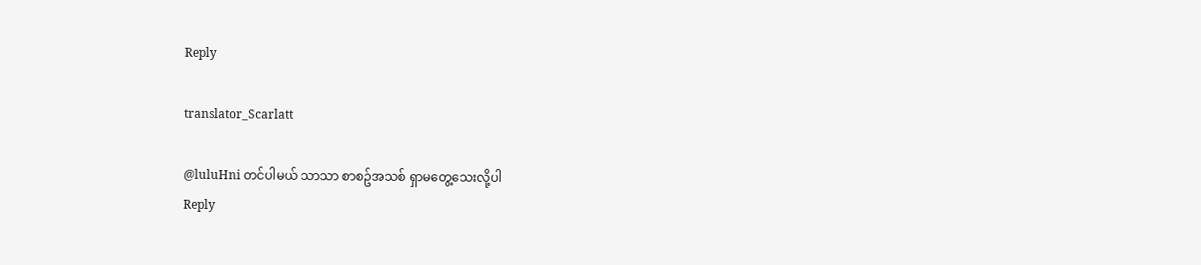Reply

translator_Scarlatt

@luluHni တင်ပါမယ် သာသာ စာစဥ်အသစ် ရှာမတွေ့သေးလို့ပါ
Reply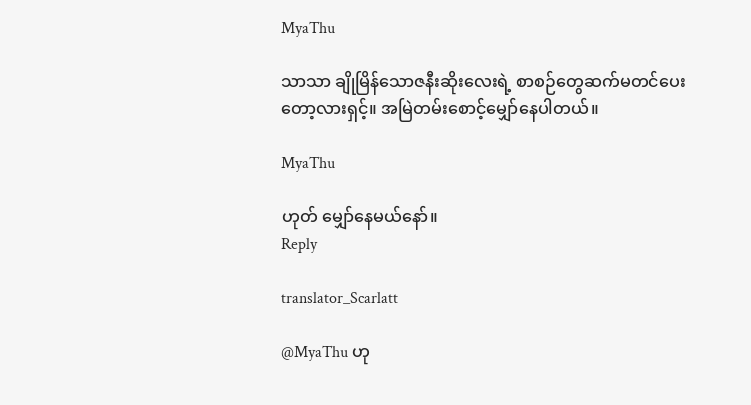MyaThu

သာသာ ချိုမြိန်သောဇနီးဆိုးလေးရဲ့ စာစဉ်တွေဆက်မတင်ပေးတော့လားရှင့်။ အမြဲတမ်းစောင့်မျှော်နေပါတယ်။

MyaThu

ဟုတ် မျှော်နေမယ်နော်။
Reply

translator_Scarlatt

@MyaThu ဟု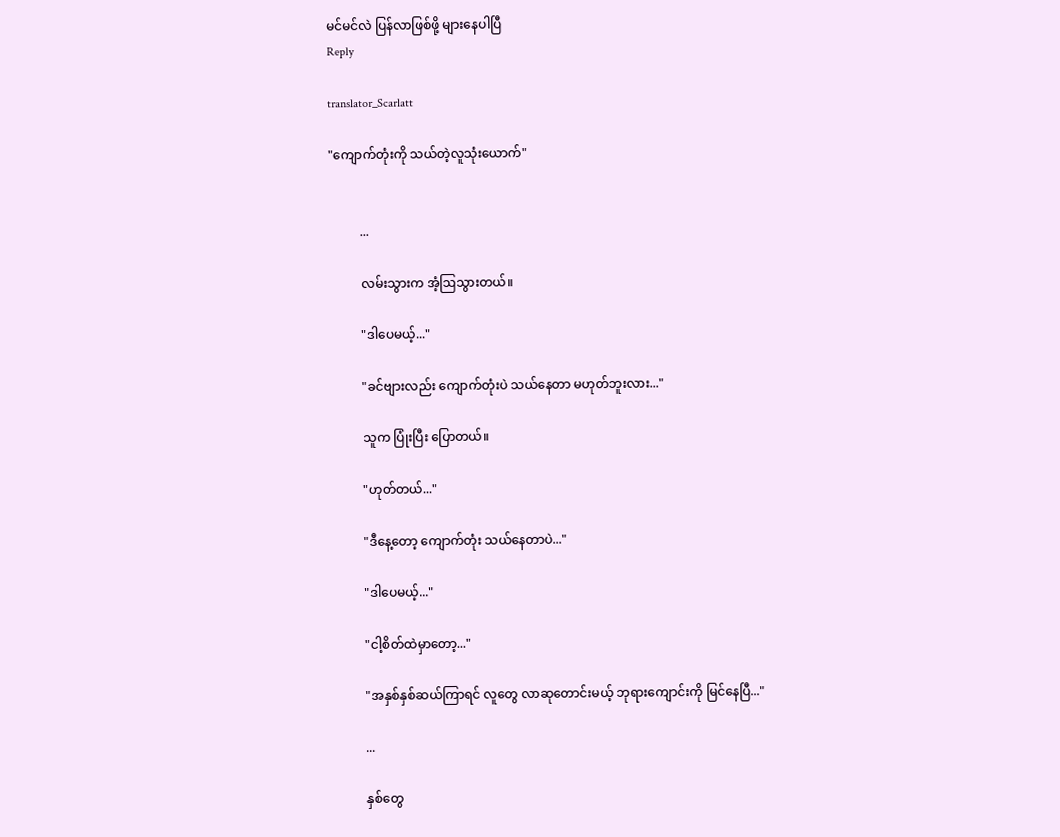မင်မင်လဲ ပြန်လာဖြစ်ဖို့ များနေပါပြီ
Reply

translator_Scarlatt

"ကျောက်တုံးကို သယ်တဲ့လူသုံးယောက်"


          ...

          လမ်းသွားက အံ့ဩသွားတယ်။

          "ဒါပေမယ့်..."

          "ခင်ဗျားလည်း ကျောက်တုံးပဲ သယ်နေတာ မဟုတ်ဘူးလား..."

          သူက ပြုံးပြီး ပြောတယ်။

          "ဟုတ်တယ်..."

          "ဒီနေ့တော့ ကျောက်တုံး သယ်နေတာပဲ..."

          "ဒါပေမယ့်..."

          "ငါ့စိတ်ထဲမှာတော့..."

          "အနှစ်နှစ်ဆယ်ကြာရင် လူတွေ လာဆုတောင်းမယ့် ဘုရားကျောင်းကို မြင်နေပြီ..."

          ...

          နှစ်တွေ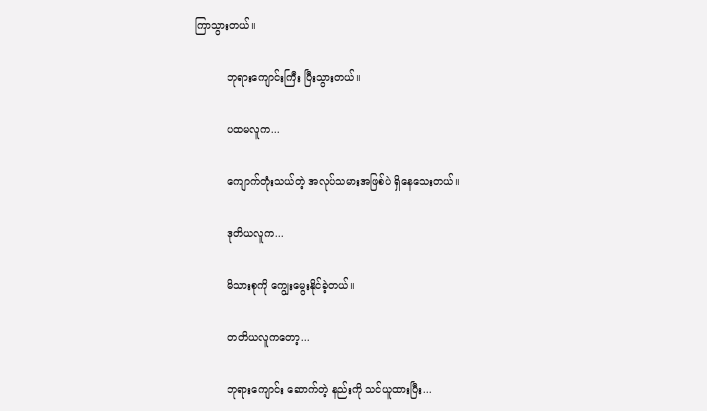ကြာသွားတယ်။

          ဘုရားကျောင်းကြီး ပြီးသွားတယ်။

          ပထမလူက...

          ကျောက်တုံးသယ်တဲ့ အလုပ်သမားအဖြစ်ပဲ ရှိနေသေးတယ်။

          ဒုတိယလူက...

          မိသားစုကို ကျွေးမွေးနိုင်ခဲ့တယ်။

          တတိယလူကတော့...

          ဘုရားကျောင်း ဆောက်တဲ့ နည်းကို သင်ယူထားပြီး...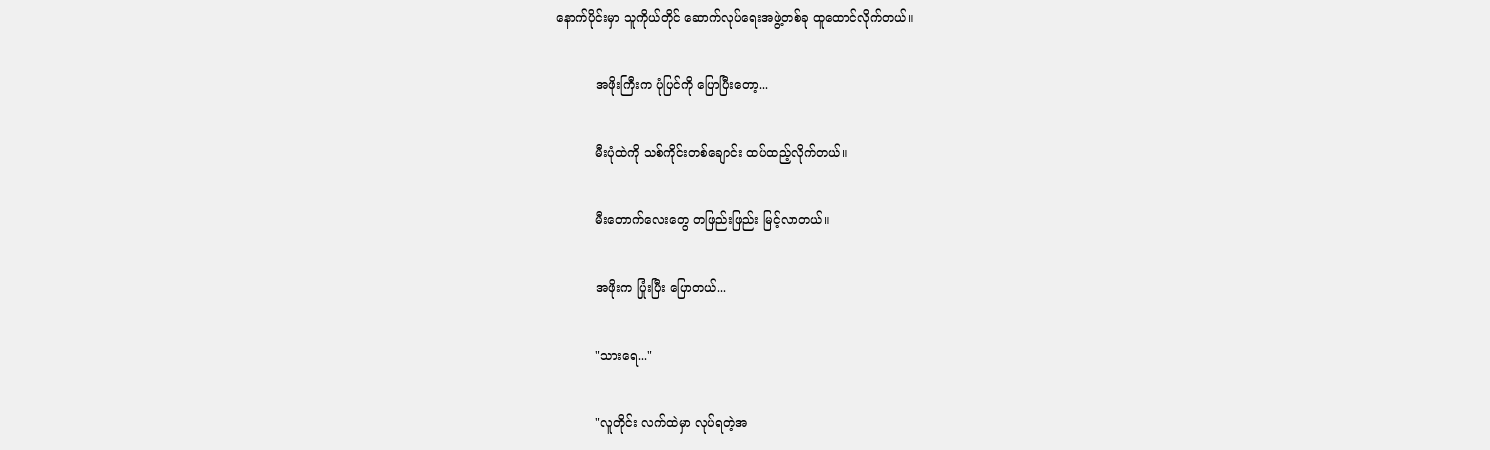နောက်ပိုင်းမှာ သူကိုယ်တိုင် ဆောက်လုပ်ရေးအဖွဲ့တစ်ခု ထူထောင်လိုက်တယ်။

          အဖိုးကြီးက ပုံပြင်ကို ပြောပြီးတော့...

          မီးပုံထဲကို သစ်ကိုင်းတစ်ချောင်း ထပ်ထည့်လိုက်တယ်။

          မီးတောက်လေးတွေ တဖြည်းဖြည်း မြင့်လာတယ်။

          အဖိုးက ပြုံးပြီး ပြောတယ်...

          "သားရေ..."

          "လူတိုင်း လက်ထဲမှာ လုပ်ရတဲ့အ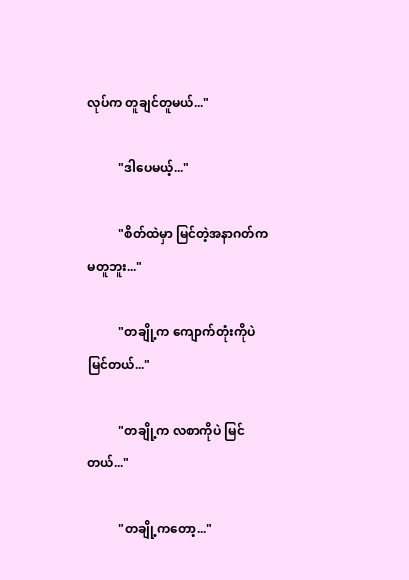လုပ်က တူချင်တူမယ်..."

          "ဒါပေမယ့်..."

          "စိတ်ထဲမှာ မြင်တဲ့အနာဂတ်က မတူဘူး..."

          "တချို့က ကျောက်တုံးကိုပဲ မြင်တယ်..."

          "တချို့က လစာကိုပဲ မြင်တယ်..."

          "တချို့ကတော့..."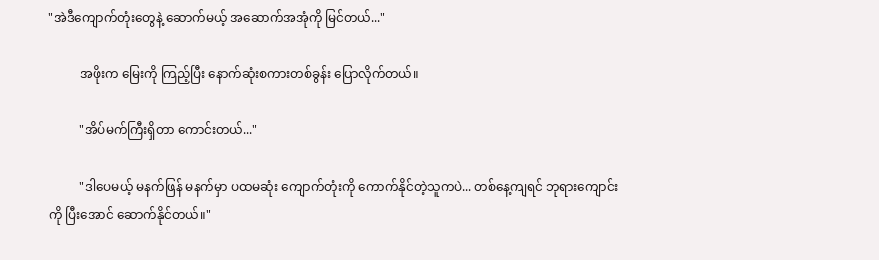"အဲဒီကျောက်တုံးတွေနဲ့ ဆောက်မယ့် အဆောက်အအုံကို မြင်တယ်..."

          အဖိုးက မြေးကို ကြည့်ပြီး နောက်ဆုံးစကားတစ်ခွန်း ပြောလိုက်တယ်။

          "အိပ်မက်ကြီးရှိတာ ကောင်းတယ်..."

          "ဒါပေမယ့် မနက်ဖြန် မနက်မှာ ပထမဆုံး ကျောက်တုံးကို ကောက်နိုင်တဲ့သူကပဲ... တစ်နေ့ကျရင် ဘုရားကျောင်းကို ပြီးအောင် ဆောက်နိုင်တယ်။"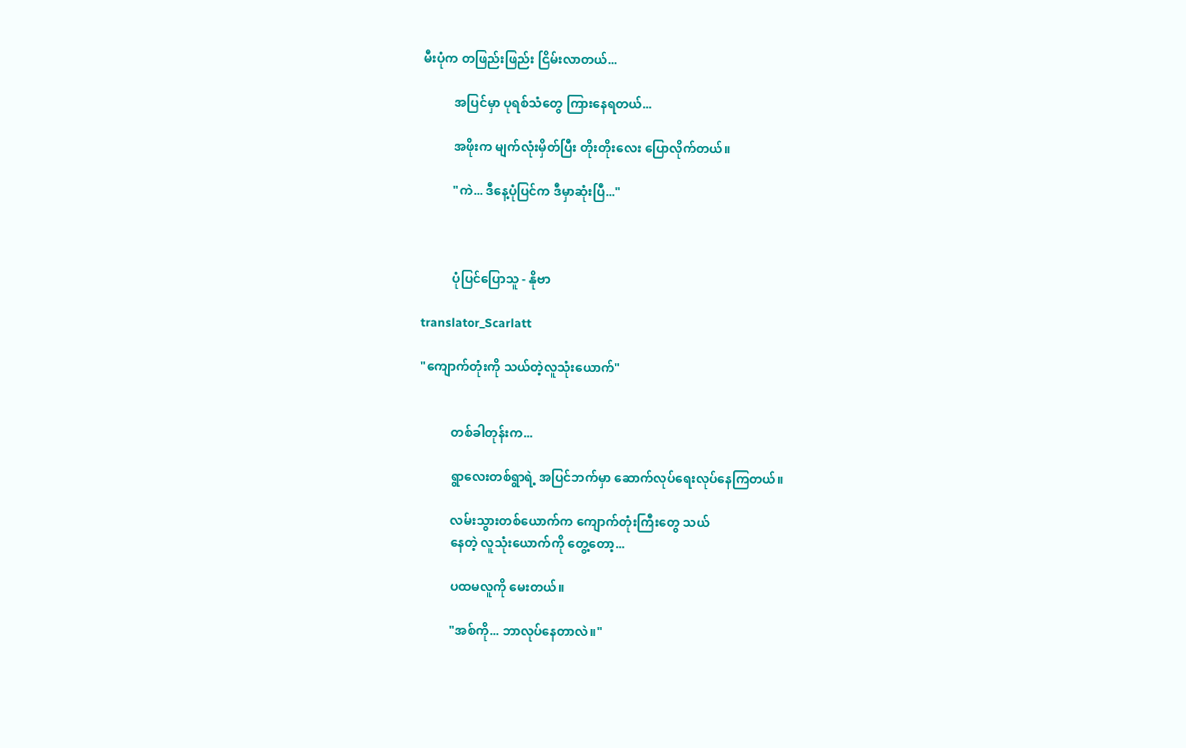မီးပုံက တဖြည်းဖြည်း ငြိမ်းလာတယ်...

          အပြင်မှာ ပုရစ်သံတွေ ကြားနေရတယ်...

          အဖိုးက မျက်လုံးမှိတ်ပြီး တိုးတိုးလေး ပြောလိုက်တယ်။

          "ကဲ... ဒီနေ့ပုံပြင်က ဒီမှာဆုံးပြီ..."



          ပုံပြင်ပြောသူ - နိုဗာ

translator_Scarlatt

"ကျောက်တုံးကို သယ်တဲ့လူသုံးယောက်"


          တစ်ခါတုန်းက...

          ရွာလေးတစ်ရွာရဲ့ အပြင်ဘက်မှာ ဆောက်လုပ်ရေးလုပ်နေကြတယ်။

          လမ်းသွားတစ်ယောက်က ကျောက်တုံးကြီးတွေ သယ်
          နေတဲ့ လူသုံးယောက်ကို တွေ့တော့...

          ပထမလူကို မေးတယ်။

          "အစ်ကို... ဘာလုပ်နေတာလဲ။"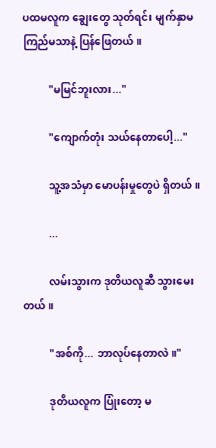ပထမလူက ချွေးတွေ သုတ်ရင်း မျက်နှာမကြည်မသာနဲ့ ပြန်ဖြေတယ်။

          "မမြင်ဘူးလား..."

          "ကျောက်တုံး သယ်နေတာပေါ့..."

          သူ့အသံမှာ မောပန်းမှုတွေပဲ ရှိတယ်။

          ...

          လမ်းသွားက ဒုတိယလူဆီ သွားမေးတယ်။

          "အစ်ကို... ဘာလုပ်နေတာလဲ။"

          ဒုတိယလူက ပြုံးတော့ မ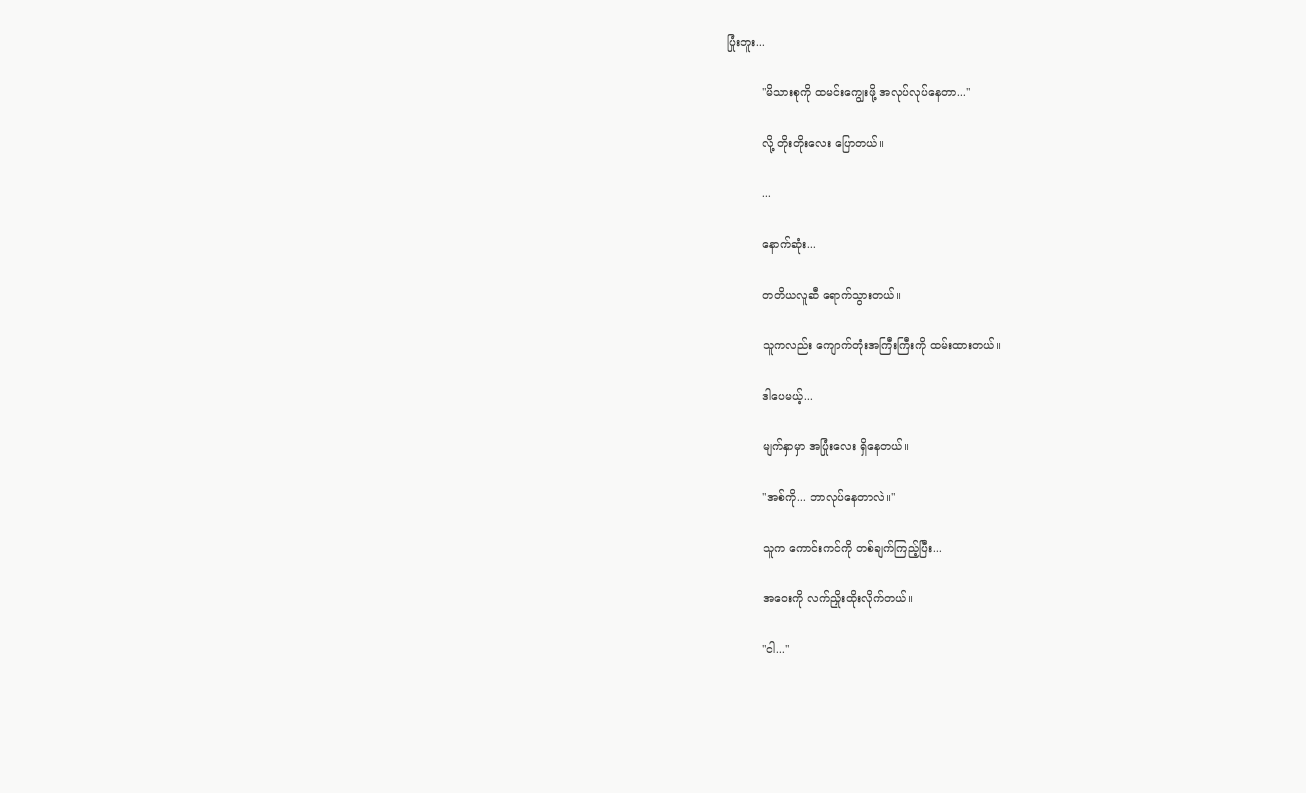ပြုံးဘူး...

          "မိသားစုကို ထမင်းကျွေးဖို့ အလုပ်လုပ်နေတာ..."

          လို့ တိုးတိုးလေး ပြောတယ်။

          ...

          နောက်ဆုံး...

          တတိယလူဆီ ရောက်သွားတယ်။

          သူကလည်း ကျောက်တုံးအကြီးကြီးကို ထမ်းထားတယ်။

          ဒါပေမယ့်...

          မျက်နှာမှာ အပြုံးလေး ရှိနေတယ်။

          "အစ်ကို... ဘာလုပ်နေတာလဲ။"

          သူက ကောင်းကင်ကို တစ်ချက်ကြည့်ပြီး...

          အဝေးကို လက်ညှိုးထိုးလိုက်တယ်။

          "ငါ..."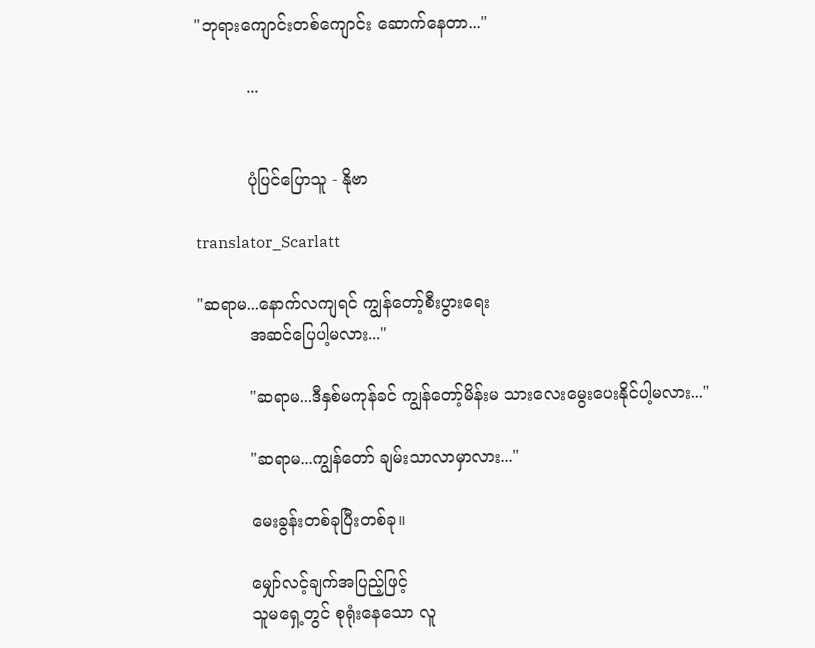"ဘုရားကျောင်းတစ်ကျောင်း ဆောက်နေတာ..."

          ...


          ပုံပြင်ပြောသူ - နိုဗာ

translator_Scarlatt

"ဆရာမ...နောက်လကျရင် ကျွန်တော့်စီးပွားရေး
          အဆင်ပြေပါ့မလား..."

          "ဆရာမ...ဒီနှစ်မကုန်ခင် ကျွန်တော့်မိန်းမ သားလေးမွေးပေးနိုင်ပါ့မလား..."

          "ဆရာမ...ကျွန်တော် ချမ်းသာလာမှာလား..."

          မေးခွန်းတစ်ခုပြီးတစ်ခု။

          မျှော်လင့်ချက်အပြည့်ဖြင့်
          သူမရှေ့တွင် စုရုံးနေသော လူ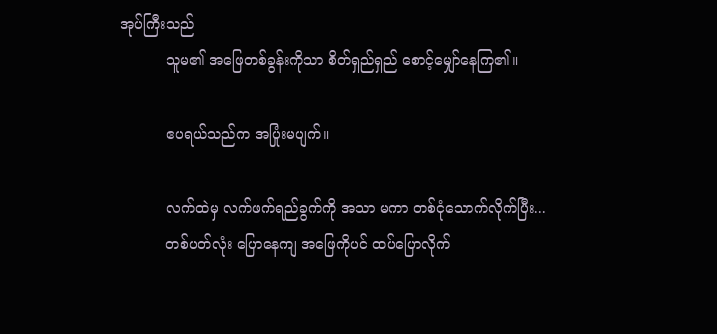အုပ်ကြီးသည်
          သူမ၏ အဖြေတစ်ခွန်းကိုသာ စိတ်ရှည်ရှည် စောင့်မျှော်နေကြ၏။

          ဧပရယ်သည်က အပြုံးမပျက်။

          လက်ထဲမှ လက်ဖက်ရည်ခွက်ကို အသာ မကာ တစ်ငုံသောက်လိုက်ပြီး...
          တစ်ပတ်လုံး ပြောနေကျ အဖြေကိုပင် ထပ်ပြောလိုက်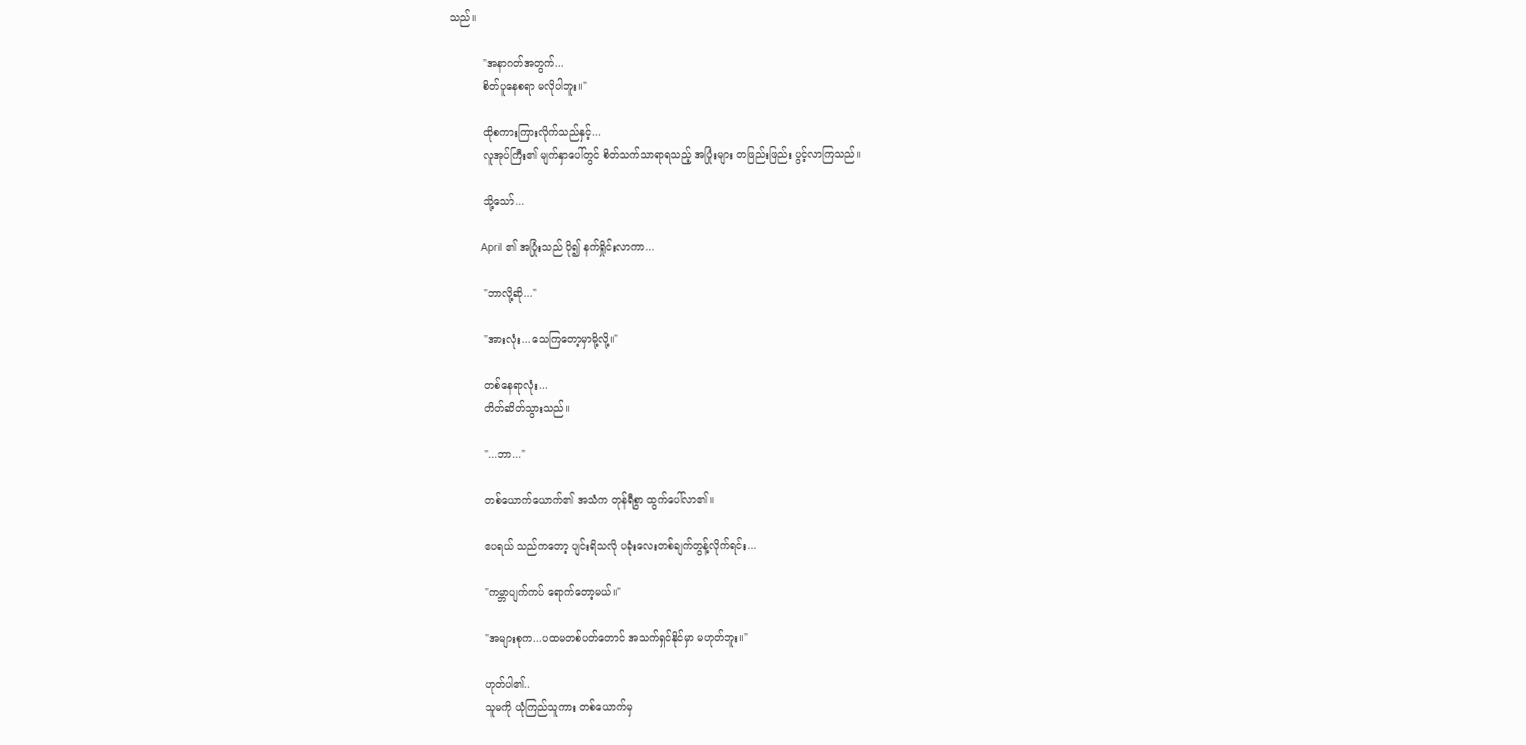သည်။

          "အနာဂတ်အတွက်...
          စိတ်ပူနေစရာ မလိုပါဘူး။"

          ထိုစကားကြားလိုက်သည်နှင့်...
          လူအုပ်ကြီး၏ မျက်နှာပေါ်တွင် စိတ်သက်သာရာရသည့် အပြုံးများ တဖြည်းဖြည်း ပွင့်လာကြသည်။

          သို့သော်...

          April ၏ အပြုံးသည် ပို၍ နက်ရှိုင်းလာကာ...

          "ဘာလို့ဆို..."

          "အားလုံး...သေကြတော့မှာမို့လို့။"

          တစ်နေရာလုံး...
          တိတ်ဆိတ်သွားသည်။

          "...ဘာ..."

          တစ်ယောက်ယောက်၏ အသံက တုန်ရီစွာ ထွက်ပေါ်လာ၏။

          ဧပရယ် သည်ကတော့ ပျင်းရိသလို ပခုံးလေးတစ်ချက်တွန့်လိုက်ရင်း...

          "ကမ္ဘာပျက်ကပ် ရောက်တော့မယ်။"

          "အများစုက...ပထမတစ်ပတ်တောင် အသက်ရှင်နိုင်မှာ မဟုတ်ဘူး။"

          ဟုတ်ပါ၏..
          သူမကို ယုံကြည်သူကား တစ်ယောက်မှ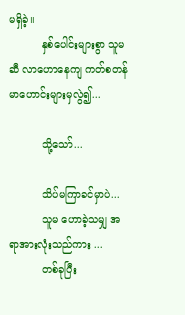မရှိခဲ့။
          နှစ်ပေါင်းများစွာ သူမဆီ လာဟောနေကျ ကတ်စတန်မာဟောင်းများမှလွဲ၍...

          သို့သော်...

          သိပ်မကြာခင်မှာပဲ...
          သူမ ဟောခဲ့သမျှ အရာအားလုံးသည်ကား ...
          တစ်ခုပြီး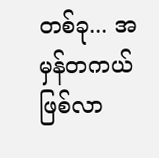တစ်ခု... အမှန်တကယ် ဖြစ်လာ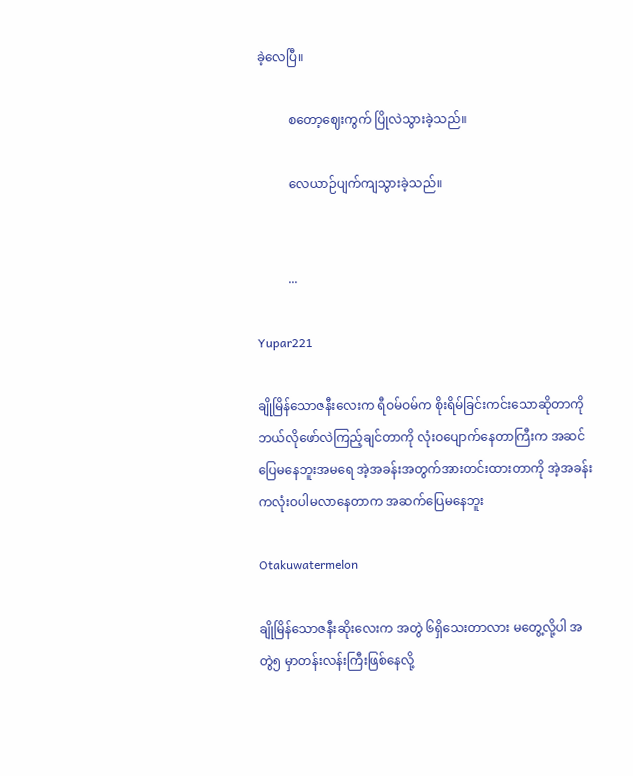ခဲ့လေပြီ။

          စတော့ဈေးကွက် ပြိုလဲသွားခဲ့သည်။

          လေယာဉ်ပျက်ကျသွားခဲ့သည်။


          ...

Yupar221

ချိုမြိန်သောဇနီးလေးက ရီဝမ်ဝမ်က စိုးရိမ်ခြင်းကင်းသောဆိုတာကို ဘယ်လိုဖော်လဲကြည့်ချင်တာကို လုံးဝပျောက်နေတာကြီးက အဆင်ပြေမနေဘူးအမရေ အဲ့အခန်းအတွက်အားတင်းထားတာကို အဲ့အခန်းကလုံးဝပါမလာနေတာက အဆက်ပြေမနေဘူး

Otakuwatermelon

ချိုမြိန်သောဇနီးဆိုးလေးက အတွဲ ၆ရှိသေးတာလား မတွေ့လို့ပါ အတွဲ၅ မှာတန်းလန်းကြီးဖြစ်နေလို့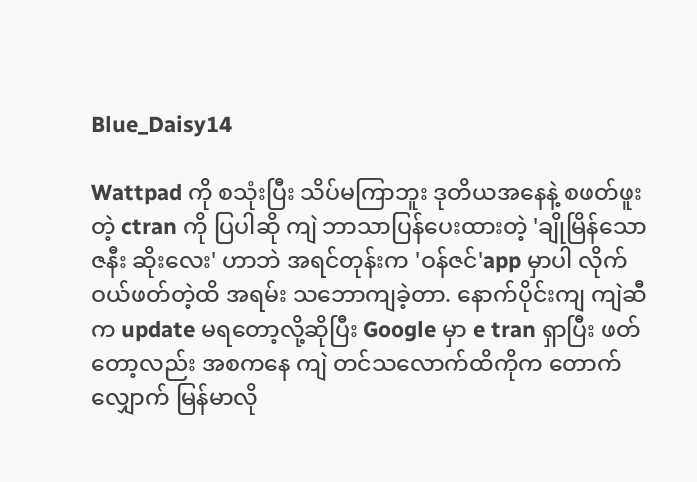Blue_Daisy14

Wattpad ကို စသုံးပြီး သိပ်မကြာဘူး ဒုတိယအနေနဲ့ စဖတ်ဖူးတဲ့ ctran ကို ပြပါဆို ကျဲ ဘာသာပြန်ပေးထားတဲ့ 'ချိုမြိန်သော ဇနီး ဆိုးလေး' ဟာဘဲ အရင်တုန်းက 'ဝန်ဇင်'app မှာပါ လိုက်ဝယ်ဖတ်တဲ့ထိ အရမ်း သဘောကျခဲ့တာ. နောက်ပိုင်းကျ ကျဲဆီက update မရတော့လို့ဆိုပြီး Google မှာ e tran ရှာပြီး ဖတ်တော့လည်း အစကနေ ကျဲ တင်သလောက်ထိကိုက တောက်လျှောက် မြန်မာလို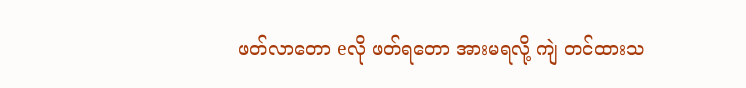ဖတ်လာတော eလို ဖတ်ရတော အားမရလို့ ကျဲ တင်ထားသ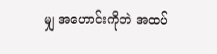မျှ အဟောင်းကိုဘဲ အထပ်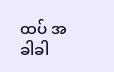ထပ် အခါခါ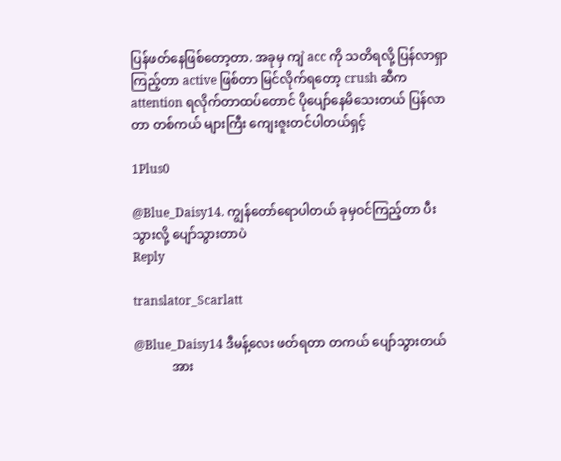ပြန်ဖတ်နေဖြစ်တော့တာ. အခုမှ ကျဲ acc ကို သတိရလို့ ပြန်လာရှာကြည့်တာ active ဖြစ်တာ မြင်လိုက်ရတော့ crush ဆီက attention ရလိုက်တာထပ်တောင် ပိုပျော်နေမိသေးတယ် ပြန်လာတာ တစ်ကယ် များကြီး ကျေးဇူးတင်ပါတယ်ရှင့်

1Plus0

@Blue_Daisy14. ကျွန်တော်ရောပါတယ် ခုမှဝင်ကြည့်တာ ပီးသွားလို့ ပျော်သွားတာပဲ
Reply

translator_Scarlatt

@Blue_Daisy14 ဒီမန့်လေး ဖတ်ရတာ တကယ် ပျော်သွားတယ်
            အား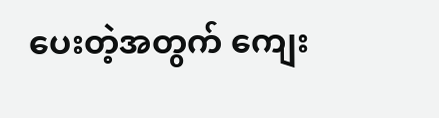ပေးတဲ့အတွက် ကျေး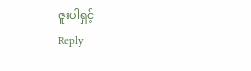ဇူးပါရှင့်
Reply